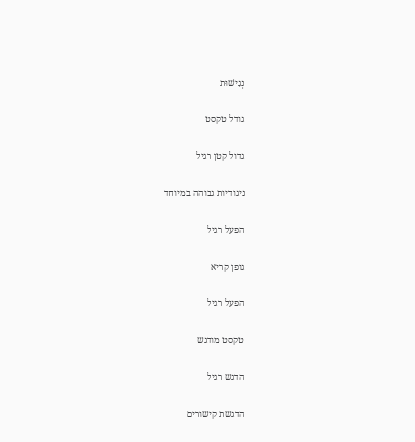נְגִישׁוּת

גודל טקסט

גדול קטן רגיל

ניגודיות גבוהה במיוחד

הפעל רגיל

גופן קריא

הפעל רגיל

טקסט מודגש

הדגש רגיל

הדגשת קישורים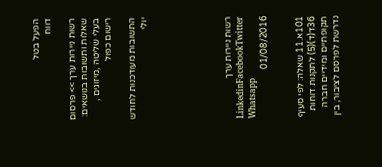הפעל בטל
דווח

רשות ניירות ערך >> פרסום שאלות ותשובות בנושאים: בעלי שליטה ,מיזוגים , רישום כפול

התשובות מעודכנות לחודש יולי






רשות ניירות ערך
LinkedinFacebookTwitter Whatsapp
01/08/2016


101א.11 שאלה: לפי סעיף 36ד(ד)(5) לתקנות דוחות תקופתיים ומידיים חברה נדרשת לפרסם לציבור, בין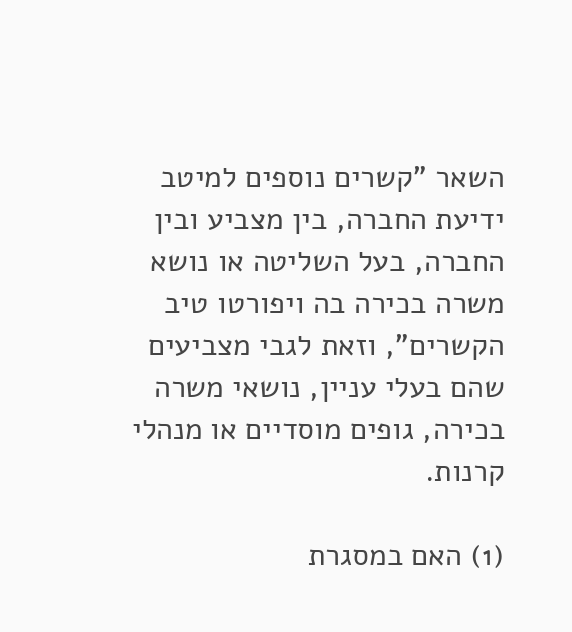השאר "קשרים נוספים למיטב ידיעת החברה, בין מצביע ובין החברה, בעל השליטה או נושא משרה בכירה בה ויפורטו טיב הקשרים", וזאת לגבי מצביעים שהם בעלי עניין, נושאי משרה בכירה, גופים מוסדיים או מנהלי קרנות.

(1) האם במסגרת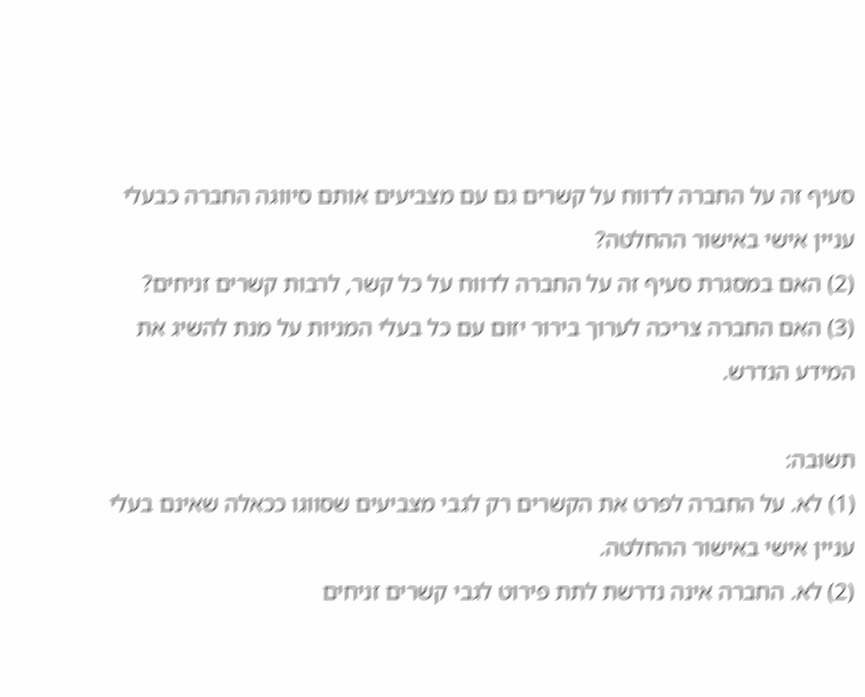סעיף זה על החברה לדווח על קשרים גם עם מצביעים אותם סיווגה החברה כבעלי עניין אישי באישור ההחלטה?
(2) האם במסגרת סעיף זה על החברה לדווח על כל קשר, לרבות קשרים זניחים?
(3) האם החברה צריכה לערוך בירור יזום עם כל בעלי המניות על מנת להשיג את המידע הנדרש.

תשובה:
(1) לא. על החברה לפרט את הקשרים רק לגבי מצביעים שסווגו ככאלה שאינם בעלי עניין אישי באישור ההחלטה.
(2) לא. החברה אינה נדרשת לתת פירוט לגבי קשרים זניחים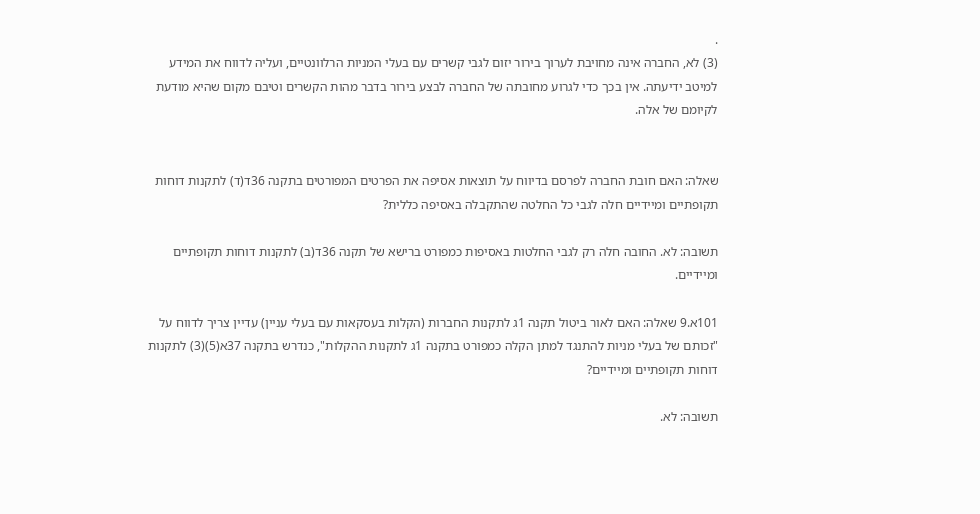.
(3) לא, החברה אינה מחויבת לערוך בירור יזום לגבי קשרים עם בעלי המניות הרלוונטיים, ועליה לדווח את המידע למיטב ידיעתה. אין בכך כדי לגרוע מחובתה של החברה לבצע בירור בדבר מהות הקשרים וטיבם מקום שהיא מודעת לקיומם של אלה.


שאלה: האם חובת החברה לפרסם בדיווח על תוצאות אסיפה את הפרטים המפורטים בתקנה 36ד(ד) לתקנות דוחות תקופתיים ומיידיים חלה לגבי כל החלטה שהתקבלה באסיפה כללית?

תשובה: לא. החובה חלה רק לגבי החלטות באסיפות כמפורט ברישא של תקנה 36ד(ב) לתקנות דוחות תקופתיים ומיידיים.

101א.9 שאלה: האם לאור ביטול תקנה 1ג לתקנות החברות (הקלות בעסקאות עם בעלי עניין) עדיין צריך לדווח על "זכותם של בעלי מניות להתנגד למתן הקלה כמפורט בתקנה 1ג לתקנות ההקלות", כנדרש בתקנה 37א(5)(3) לתקנות דוחות תקופתיים ומיידיים?

תשובה: לא.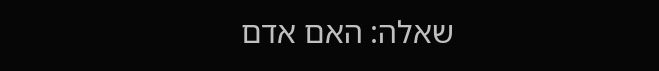שאלה: האם אדם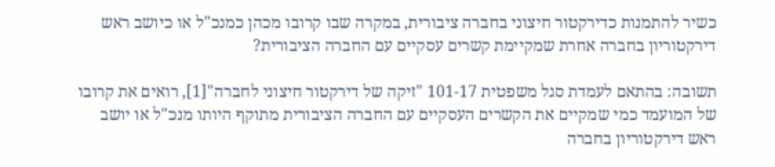כשיר להתמנות כדירקטור חיצוני בחברה ציבורית, במקרה שבו קרובו מכהן כמנכ"ל או כיושב ראש דירקטוריון בחברה אחרת שמקיימת קשרים עסקיים עם החברה הציבורית?

תשובה: בהתאם לעמדת סגל משפטית 101-17 "זיקה של דירקטור חיצוני לחברה"[1], רואים את קרובו של המועמד כמי שמקיים את הקשרים העסקיים עם החברה הציבורית מתוקף היותו מנכ"ל או יושב ראש דירקטוריון בחברה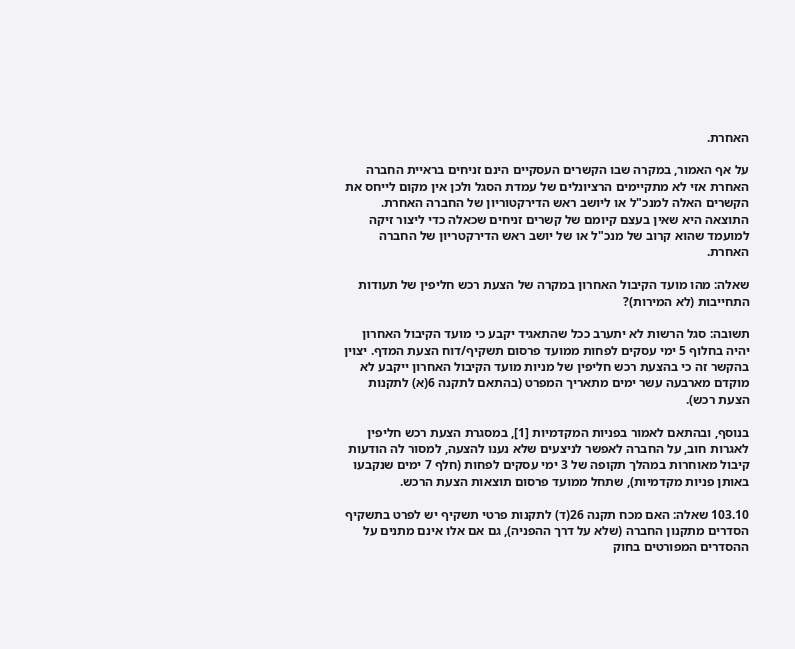האחרת.

על אף האמור, במקרה שבו הקשרים העסקיים הינם זניחים בראיית החברה האחרת אזי לא מתקיימים הרציונלים של עמדת הסגל ולכן אין מקום לייחס את הקשרים האלה למנכ"ל או ליושב ראש הדירקטוריון של החברה האחרת. התוצאה היא שאין בעצם קיומם של קשרים זניחים שכאלה כדי ליצור זיקה למועמד שהוא קרוב של מנכ"ל או של יושב ראש הדירקטריון של החברה האחרת.

שאלה: מהו מועד הקיבול האחרון במקרה של הצעת רכש חליפין של תעודות התחייבות (לא המירות)?

תשובה: סגל הרשות לא יתערב ככל שהתאגיד יקבע כי מועד הקיבול האחרון יהיה בחלוף 5 ימי עסקים לפחות ממועד פרסום תשקיף/דוח הצעת המדף. יצוין בהקשר זה כי בהצעת רכש חליפין של מניות מועד הקיבול האחרון ייקבע לא מוקדם מארבעה עשר ימים מתאריך המפרט (בהתאם לתקנה 6(א) לתקנות הצעת רכש).

בנוסף, ובהתאם לאמור בפניות המקדמיות [1], במסגרת הצעת רכש חליפין לאגרות חוב, על החברה לאפשר לניצעים שלא נענו להצעה, למסור לה הודעות קיבול מאוחרות במהלך תקופה של 3 ימי עסקים לפחות (חלף 7 ימים שנקבעו באותן פניות מקדמיות), שתחל ממועד פרסום תוצאות הצעת הרכש.

103.10 שאלה: האם מכח תקנה 26(ד) לתקנות פרטי תשקיף יש לפרט בתשקיף הסדרים מתקנון החברה (שלא על דרך ההפניה), גם אם אלו אינם מתנים על ההסדרים המפורטים בחוק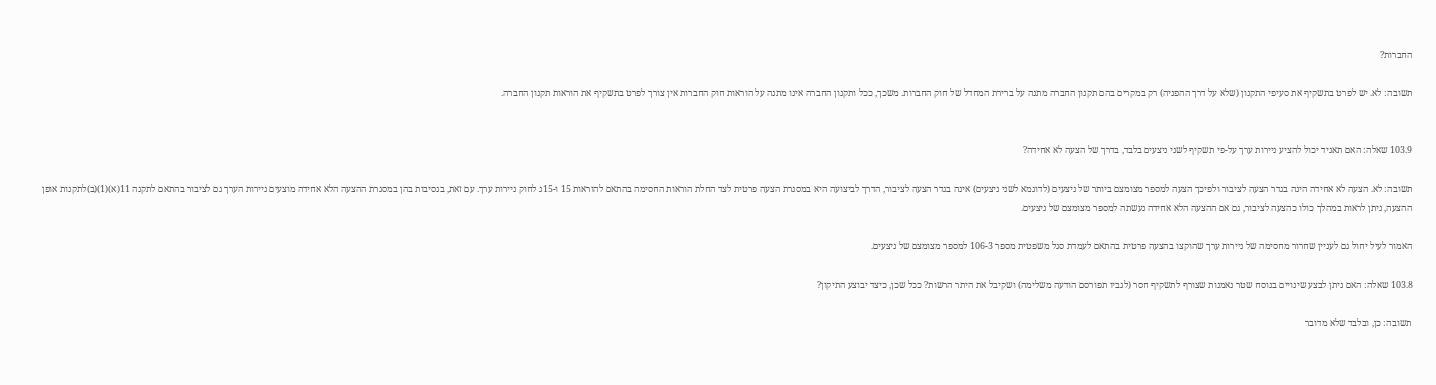החברות?

תשובה: לא. יש לפרט בתשקיף את סעיפי התקנון (שלא על דרך ההפניה) רק במקרים בהם תקנון החברה מתנה על ברירת המחדל של חוק החברות. משכך, ככל ותקנון החברה אינו מתנה על הוראות חוק החברות אין צורך לפרט בתשקיף את הוראות תקנון החברה.


103.9 שאלה: האם תאגיד יכול להציע ניירות ערך על-פי תשקיף לשני ניצעים בלבד, בדרך של הצעה לא אחידה?

תשובה: לא. הצעה לא אחידה הינה בגדר הצעה לציבור ולפיכך הצעה למספר מצומצם ביותר של ניצעים (לדוגמא לשני ניצעים) אינה בגדר הצעה לציבור, הדרך לביצועה היא במסגרת הצעה פרטית לצד החלת הוראות החסימה בהתאם להוראות 15 ו-15ג לחוק ניירות ערך. עם זאת, בנסיבות בהן במסגרת ההצעה הלא אחידה מוצעים ניירות הערך גם לציבור בהתאם לתקנה 11(א)(1)(ב)לתקנות אופן ההצעה, ניתן לראות במהלך כולו כהצעה לציבור, גם אם ההצעה הלא אחידה נעשתה למספר מצומצם של ניצעים.

האמור לעיל יחול גם לעניין שחרור מחסימה של ניירות ערך שהוקצו בהצעה פרטית בהתאם לעמדת סגל משפטית מספר 106-3 למספר מצומצם של ניצעים.

103.8 שאלה: האם ניתן לבצע שינויים בנוסח שטר נאמנות שצורף לתשקיף חסר (לגביו תפורסם הודעה משלימה) ושקיבל את היתר הרשות? ככל שכן, כיצד יבוצע התיקון?

תשובה: כן, ובלבד שלא מדובר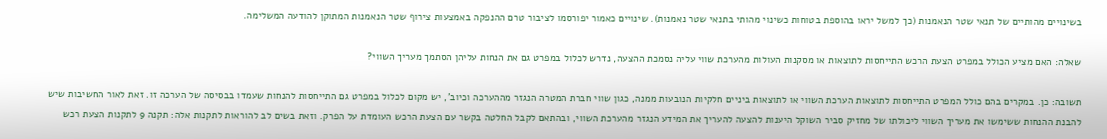בשינויים מהותיים של תנאי שטר הנאמנות (כך למשל יראו בהוספת בטוחות כשינוי מהותי בתנאי שטר נאמנות). שינויים כאמור יפורסמו לציבור טרם ההנפקה באמצעות צירוף שטר הנאמנות המתוקן להודעה המשלימה.

שאלה: האם מציע הכולל במפרט הצעת הרכש התייחסות לתוצאות או מסקנות העולות מהערכת שווי עליה נסמכת ההצעה, נדרש לכלול במפרט גם את הנחות עליהן הסתמך מעריך השווי?

תשובה: כן. במקרים בהם כולל המפרט התייחסות לתוצאות הערכת השווי או לתוצאות ביניים חלקיות הנובעות ממנה, כגון שווי חברת המטרה הנגזר מההערכה וכיוב', יש מקום לכלול במפרט גם התייחסות להנחות שעמדו בבסיסה של הערכה זו. זאת לאור החשיבות שיש להבנת ההנחות ששימשו את מעריך השווי ליכולתו של מחזיק סביר השוקל היענות להצעה להעריך את המידע הנגזר מהערכת השווי, ובהתאם לקבל החלטה בקשר עם הצעת הרכש העומדת על הפרק. וזאת בשים לב להוראות לתקנות אלה: תקנה 9 לתקנות הצעת רכש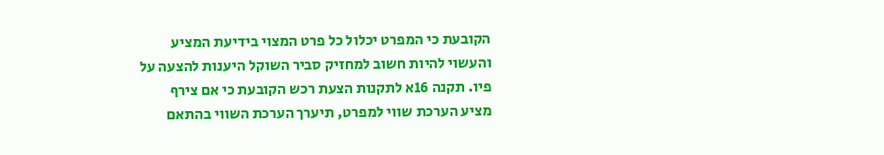הקובעת כי המפרט יכלול כל פרט המצוי בידיעת המציע והעשוי להיות חשוב למחזיק סביר השוקל היענות להצעה על פיו. תקנה 16א לתקנות הצעת רכש הקובעת כי אם צירף מציע הערכת שווי למפרט, תיערך הערכת השווי בהתאם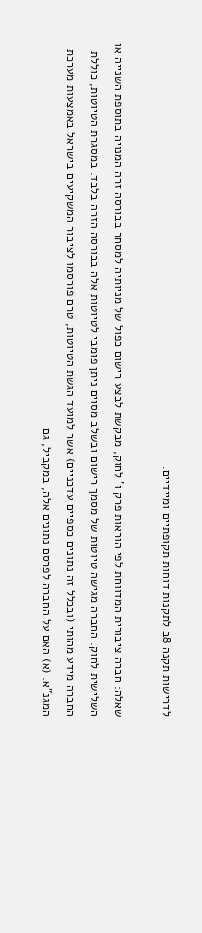לדרישות תקנה 8ב לתקנות דוחות תקופתיים ומיידיים.

שאלה: חברה ציבורית המדווחת לפי הוראות פרק ו' לחוק, מבקשת לבצע רישום כפול של מניותיה למסחר בבורסה זרה המנויה בתוספת השנייה או השלישית לחוק. החברה מגישה טיוטות של מסמך רישום ובשלב מסוים ניתן פומבי לטיוטות אלה בבורסה הזרה בלבד. במסגרת הטיוטות, כוללת החברה מידע מהותי (ובכלל זה נתונים כספיים עדכניים) אשר למועד הגשת הטיוטות, טרם פורסמו לציבור המשקיעים בישראל באמצעות מערכת המגנ"א. (א) האם על החברה לפרסם נתונים אלה, במקביל, גם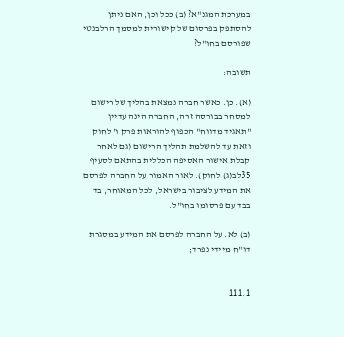במערכת המגנ"א? (ב) ככל וכן, האם ניתן להסתפק בפרסום של קישורית למסמך הרלבנטי שפורסם בחו"ל?

תשובה:

(א). כן. כאשר חברה נמצאת בהליך של רישום למסחר בבורסה זרה, החברה הינה עדיין "תאגיד מדווח" הכפוף להוראות פרק ו' לחוק וזאת עד להשלמת תהליך הרישום (גם לאחר קבלת אישור האסיפה הכללית בהתאם לסעיף 35לב(ג) לחוק). לאור האמור על החברה לפרסם את המידע לציבור בישראל, לכל המאוחר, בד בבד עם פרסומו בחו"ל.

(ב) לא. על החברה לפרסם את המידע במסגרת דו"ח מיידי נפרד;


111.1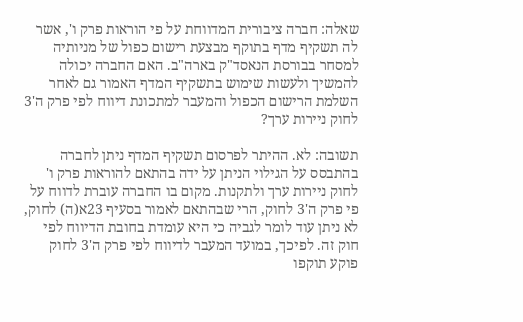שאלה: חברה ציבורית המדווחת על פי הוראות פרק ו', אשר לה תשקיף מדף בתוקף מבצעת רישום כפול של מניותיה למסחר בבורסת הנאסד"ק בארה"ב. האם החברה יכולה להמשיך ולעשות שימוש בתשקיף המדף האמור גם לאחר השלמת הרישום הכפול והמעבר למתכונת דיווח לפי פרק ה'3 לחוק ניירות ערך?

תשובה: לא. ההיתר לפרסום תשקיף המדף ניתן לחברה בהתבסס על הגילוי הניתן על ידה בהתאם להוראות פרק ו' לחוק ניירות ערך ולתקנות. מקום בו החברה עוברת לדווח על פי פרק ה'3 לחוק, הרי שבהתאם לאמור בסעיף 23א(ה) לחוק, לא ניתן עוד לומר לגביה כי היא עומדת בחובת הדיווח לפי חוק זה. לפיכך, במועד המעבר לדיווח לפי פרק ה'3 לחוק פוקע תוקפו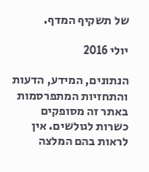של תשקיף המדף.

יולי 2016

הנתונים, המידע, הדעות והתחזיות המתפרסמות באתר זה מסופקים כשרות לגולשים. אין לראות בהם המלצה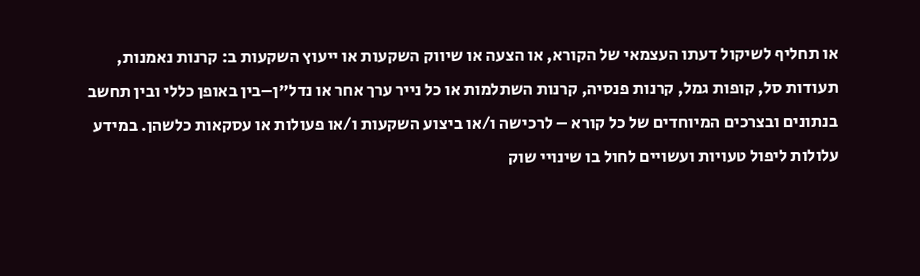או תחליף לשיקול דעתו העצמאי של הקורא, או הצעה או שיווק השקעות או ייעוץ השקעות ב: קרנות נאמנות, תעודות סל, קופות גמל, קרנות פנסיה, קרנות השתלמות או כל נייר ערך אחר או נדל"ן–בין באופן כללי ובין תחשב בנתונים ובצרכים המיוחדים של כל קורא – לרכישה ו/או ביצוע השקעות ו/או פעולות או עסקאות כלשהן. במידע עלולות ליפול טעויות ועשויים לחול בו שינויי שוק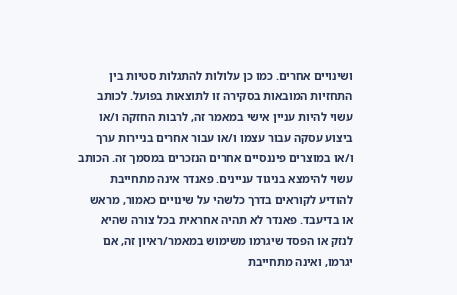ושינויים אחרים. כמו כן עלולות להתגלות סטיות בין התחזיות המובאות בסקירה זו לתוצאות בפועל. לכותב עשוי להיות עניין אישי במאמר זה, לרבות החזקה ו/או ביצוע עסקה עבור עצמו ו/או עבור אחרים בניירות ערך ו/או במוצרים פיננסיים אחרים הנזכרים במסמך זה. הכותב עשוי להימצא בניגוד עניינים. פאנדר אינה מתחייבת להודיע לקוראים בדרך כלשהי על שינויים כאמור, מראש או בדיעבד. פאנדר לא תהיה אחראית בכל צורה שהיא לנזק או הפסד שיגרמו משימוש במאמר/ראיון זה, אם יגרמו, ואינה מתחייבת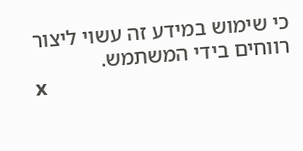כי שימוש במידע זה עשוי ליצור רווחים בידי המשתמש.
x